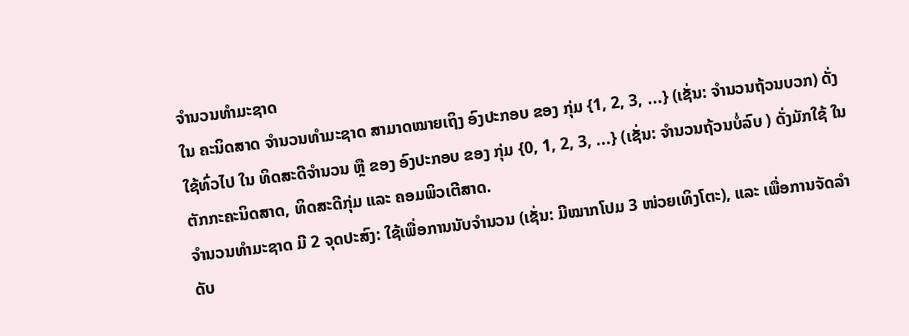ຈຳນວນທຳມະຊາດ
ໃນ ຄະນິດສາດ ຈຳນວນທຳມະຊາດ ສາມາດໝາຍເຖິງ ອົງປະກອບ ຂອງ ກຸ່ມ {1, 2, 3, ...} (ເຊັ່ນ: ຈຳນວນຖ້ວນບວກ) ດັ່ງໃຊ້ທົ່ວໄປ ໃນ ທິດສະດີຈຳນວນ ຫຼື ຂອງ ອົງປະກອບ ຂອງ ກຸ່ມ {0, 1, 2, 3, ...} (ເຊັ່ນ: ຈຳນວນຖ້ວນບໍ່ລົບ ) ດັ່ງມັກໃຊ້ ໃນ ຕັກກະຄະນິດສາດ, ທິດສະດີກຸ່ມ ແລະ ຄອມພິວເຕີສາດ.
ຈຳນວນທຳມະຊາດ ມີ 2 ຈຸດປະສົງ: ໃຊ້ເພື່ອການນັບຈຳນວນ (ເຊັ່ນ: ມີໝາກໂປມ 3 ໜ່ວຍເທິງໂຕະ), ແລະ ເພື່ອການຈັດລຳດັບ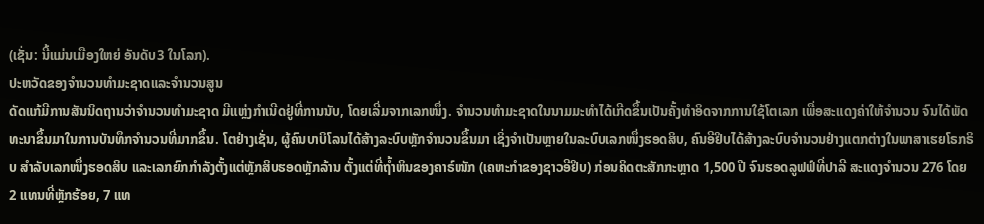(ເຊັ່ນ: ນີ້ແມ່ນເມືອງໃຫຍ່ ອັນດັບ3 ໃນໂລກ).
ປະຫວັດຂອງຈຳນວນທຳມະຊາດແລະຈຳນວນສູນ
ດັດແກ້ມີການສັນນິດຖານວ່າຈຳນວນທຳມະຊາດ ມີແຫຼ່ງກຳເນີດຢູ່ທີ່ການນັບ, ໂດຍເລີ່ມຈາກເລກໜຶ່ງ. ຈຳນວນທຳມະຊາດໃນນາມມະທຳໄດ້ເກີດຂຶ້ນເປັນຄັ້ງທຳອິດຈາກການໃຊ້ໂຕເລກ ເພື່ອສະແດງຄ່າໃຫ້ຈຳນວນ ຈົນໄດ້ພັດທະນາຂຶ້ນມາໃນການບັນທຶກຈຳນວນທີ່ມາກຂຶ້ນ. ໂຕຢ່າງເຊັ່ນ, ຜູ້ຄົນບາບິໂລນໄດ້ສ້າງລະບົບຫຼັກຈຳນວນຂຶ້ນມາ ເຊິ່ງຈຳເປັນຫຼາຍໃນລະບົບເລກໜຶ່ງຮອດສິບ, ຄົນອີຢິບໄດ້ສ້າງລະບົບຈຳນວນຢ່າງແຕກຕ່າງໃນພາສາເຮຍໂຣກຣິບ ສຳລັບເລກໜຶ່ງຮອດສິບ ແລະເລກຍົກກຳລັງຕັ້ງແຕ່ຫຼັກສິບຮອດຫຼັກລ້ານ ຕັ້ງແຕ່ທີ່ຖ້ຳຫິນຂອງຄາຣ໌ໜັກ (ເຄຫະກຳຂອງຊາວອີຢິບ) ກ່ອນຄິດຕະສັກກະຫຼາດ 1,500 ປີ ຈົນຮອດລູຟຟ໌ທີ່ປາລີ ສະແດງຈຳນວນ 276 ໂດຍ 2 ແທນທີ່ຫຼັກຮ້ອຍ, 7 ແທ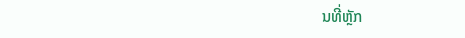ນທີ່ຫຼັກ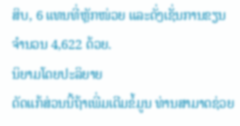ສິບ, 6 ແທນທີ່ຫຼັກໜ່ວຍ ແລະດັ່ງເຊັ່ນການຂຽນຈຳນວນ 4,622 ດ້ວຍ.
ນິຍາມໂດຍປະລິຍາຍ
ດັດແກ້ສ່ວນນີ້ຖ້າເພີ່ມເຕີມຂໍ້ມູນ ທ່ານສາມາດຊ່ວຍ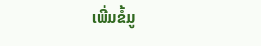ເພີ່ມຂໍ້ມູ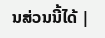ນສ່ວນນີ້ໄດ້ |